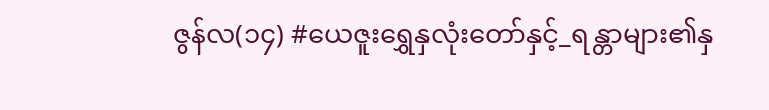ဇွန်လ(၁၄) #ယေဇူးရွှေနှလုံးတော်နှင့်_ရန္တာများ၏နှ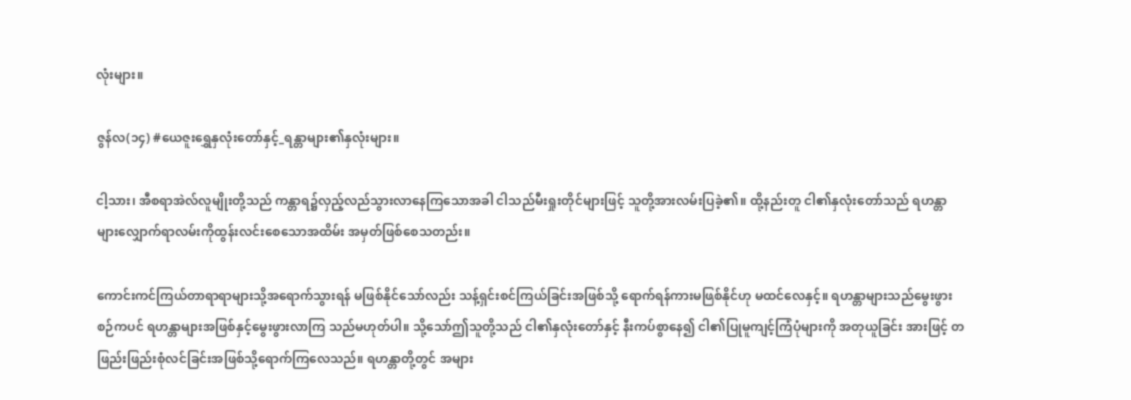လုံးများ။

ဇွန်လ(၁၄) #ယေဇူးရွှေနှလုံးတော်နှင့်_ရန္တာများ၏နှလုံးများ။

ငါ့သား၊ အီစရာအဲလ်လူမျိုးတို့သည် ကန္တာရ၌လှည့်လည်သွားလာနေကြသောအခါ ငါသည်မီးရှုးတိုင်များဖြင့် သူတို့အားလမ်းပြခဲ့၏။ ထို့နည်းတူ ငါ၏နှလုံးတော်သည် ရဟန္တာများလျှောက်ရာလမ်းကိုထွန်းလင်းစေသောအထိမ်း အမှတ်ဖြစ်စေသတည်း။

ကောင်းကင်ကြယ်တာရာရာများသို့အရောက်သွားရန် မဖြစ်နိုင်သော်လည်း သန့်ရှင်းစင်ကြယ်ခြင်းအဖြစ်သို့ ရောက်ရန်ကားမဖြစ်နိုင်ဟု မထင်လေနှင့်။ ရဟန္တာများသည်မွေးဖွားစဉ်ကပင် ရဟန္တာများအဖြစ်နှင့်မွေးဖွားလာကြ သည်မဟုတ်ပါ။ သို့သော်ဤသူတို့သည် ငါ၏နှလုံးတော်နှင့် နီးကပ်စွာနေ၍ ငါ၏ပြုမူကျင့်ကြံပုံများကို အတုယူခြင်း အားဖြင့် တဖြည်းဖြည်းစုံလင်ခြင်းအဖြစ်သို့ရောက်ကြလေသည်။ ရဟန္တာတို့တွင် အများ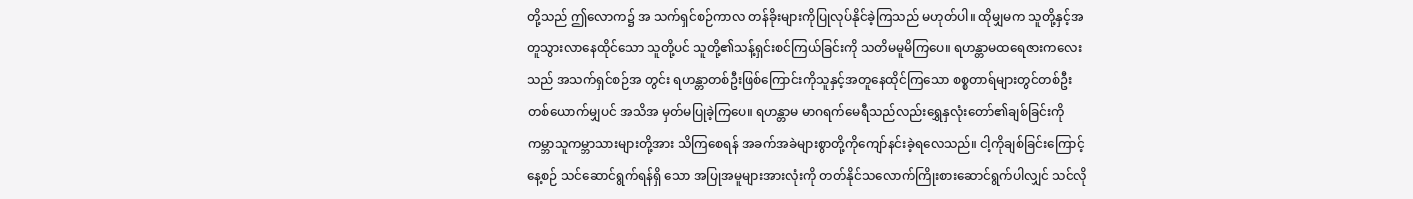တို့သည် ဤလောက၌ အ သက်ရှင်စဉ်ကာလ တန်ခိုးများကိုပြုလုပ်နိုင်ခဲ့ကြသည် မဟုတ်ပါ။ ထိုမျှမက သူတို့နှင့်အတူသွားလာနေထိုင်သော သူတို့ပင် သူတို့၏သန့်ရှင်းစင်ကြယ်ခြင်းကို သတိမမူမိကြပေ။ ရဟန္တာမထရေဇားကလေးသည် အသက်ရှင်စဉ်အ တွင်း ရဟန္တာတစ်ဦးဖြစ်ကြောင်းကိုသူနှင့်အတူနေထိုင်ကြသော စစ္စတာရ်များတွင်တစ်ဦးတစ်ယောက်မျှပင် အသိအ မှတ်မပြုခဲ့ကြပေ။ ရဟန္တာမ မာဂရက်မေရီသည်လည်းရွှေနှလုံးတော်၏ချစ်ခြင်းကို ကမ္ဘာသူကမ္ဘာသားများတို့အား သိကြစေရန် အခက်အခဲများစွာတို့ကိုကျော်နင်းခဲ့ရလေသည်။ ငါ့ကိုချစ်ခြင်းကြောင့်နေ့စဉ် သင်ဆောင်ရွက်ရန်ရှိ သော အပြုအမူများအားလုံးကို တတ်နိုင်သလောက်ကြိုးစားဆောင်ရွက်ပါလျှင် သင်လို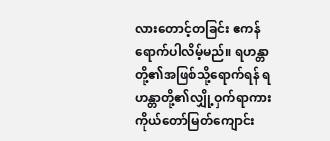လားတောင့်တခြင်း ဧကန် ရောက်ပါလိမ့်မည်။ ရဟန္တာတို့၏အဖြစ်သို့ရောက်ရန် ရဟန္တာတို့၏လျှို့ဝှက်ရာကား ကိုယ်တော်မြတ်ကျောင်း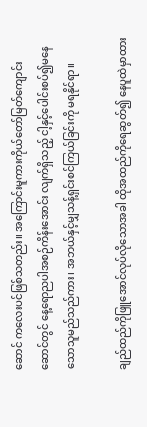ဆောင် ကလေးပင်ဖြစ်သတည်း။ အကြောင်းမူကားကိုယ်တော်မြတ်ကျောင်းဆောင်တွင် နေ့ရောညပါအစဉ်ကိန်းအောင်း လျက်ရှိသည့် ငါ့နှင့်ပေါင်းစပ်၍မနေသောသူမည်သည်ကား၊ အဘယ်နှင့်မျှသန့်ရှင်းစင်ကြယ်ခြင်းကို မရနိုင်ရာ။

ချည်ထည်ကိုဖြူအောင်လုပ်လိုသောအခါ ထိုအထည်ကိုရေဆွတ်၍ နေပူထဲမှာထား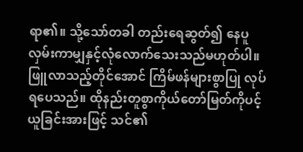ရာ၏။ သို့သော်တခါ တည်းရေဆွတ်၍ နေပူလှမ်းကာမျှနှင့်လုံလောက်သေးသည်မဟုတ်ပါ။ ဖြူလာသည့်တိုင်အောင် ကြိမ်ဖန်များစွာပြု လုပ်ရပေသည်။ ထိုနည်းတူစွာကိုယ်တော်မြတ်ကိုပင့်ယူခြင်းအားဖြင့် သင်၏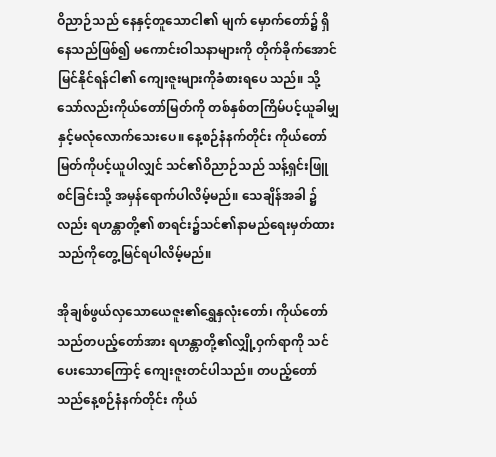ဝိညာဉ်သည် နေနှင့်တူသောငါ၏ မျက် မှောက်တော်၌ ရှိနေသည်ဖြစ်၍ မကောင်းဝါသနာများကို တိုက်ခိုက်အောင်မြင်နိုင်ရန်ငါ၏ ကျေးဇူးများကိုခံစားရပေ သည်။ သို့သော်လည်းကိုယ်တော်မြတ်ကို တစ်နှစ်တကြိမ်ပင့်ယူခါမျှနှင့်မလုံလောက်သေးပေ။ နေ့စဉ်နံနက်တိုင်း ကိုယ်တော်မြတ်ကိုပင့်ယူပါလျှင် သင်၏ဝိညာဉ်သည် သန့်ရှင်းဖြူစင်ခြင်းသို့ အမှန်ရောက်ပါလိမ့်မည်။ သေချိန်အခါ ၌လည်း ရဟန္တာတို့၏ စာရင်း၌သင်၏နာမည်ရေးမှတ်ထားသည်ကိုတွေ့မြင်ရပါလိမ့်မည်။

အိုချစ်ဖွယ်လှသောယေဇူး၏ရွှေနှလုံးတော်၊ ကိုယ်တော်သည်တပည့်တော်အား ရဟန္တာတို့၏လျှို့ဝှက်ရာကို သင်ပေးသောကြောင့် ကျေးဇူးတင်ပါသည်။ တပည့်တော်သည်နေ့စဉ်နံနက်တိုင်း ကိုယ်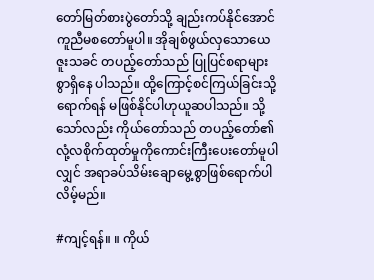တော်မြတ်စားပွဲတော်သို့ ချည်းကပ်နိုင်အောင်ကူညီမစတော်မူပါ။ အိုချစ်ဖွယ်လှသောယေဇူးသခင် တပည့်တော်သည် ပြုပြင်စရာများစွာရှိနေ ပါသည်။ ထို့ကြောင့်စင်ကြယ်ခြင်းသို့ရောက်ရန် မဖြစ်နိုင်ပါဟုယူဆပါသည်။ သို့သော်လည်း ကိုယ်တော်သည် တပည့်တော်၏ လုံ့လစိုက်ထုတ်မှုကိုကောင်းကြီးပေးတော်မူပါလျှင် အရာခပ်သိမ်းချောမွေ့စွာဖြစ်ရောက်ပါလိမ့်မည်။

#ကျင့်ရန်။ ။ ကိုယ်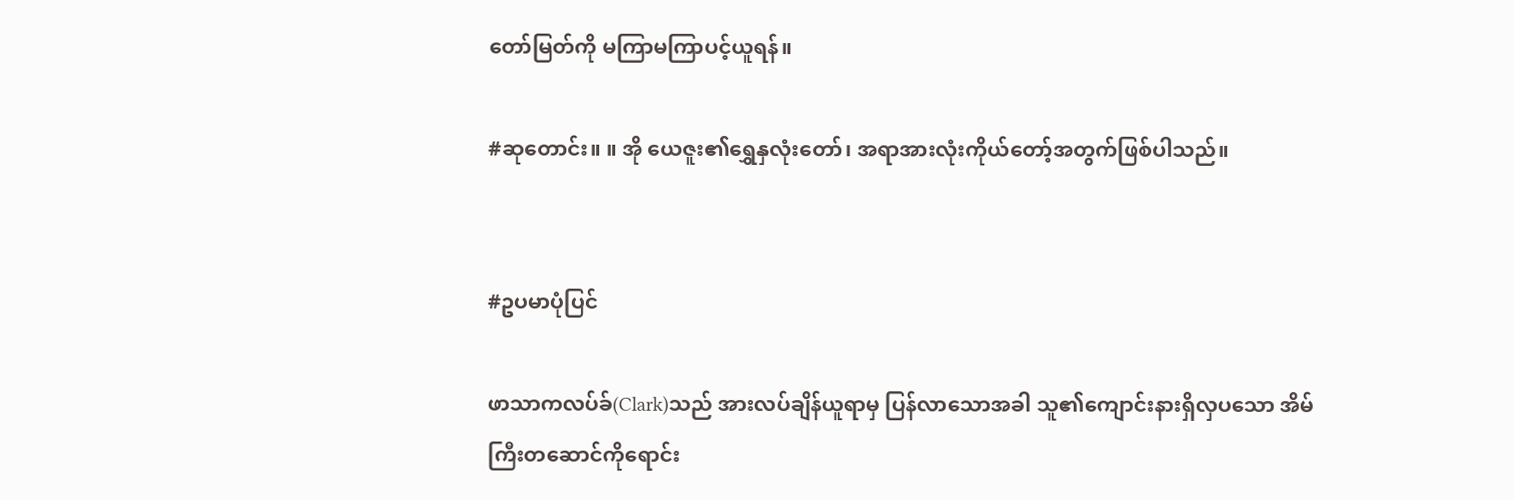တော်မြတ်ကို မကြာမကြာပင့်ယူရန်။

#ဆုတောင်း။ ။ အို ယေဇူး၏ရွှေနှလုံးတော်၊ အရာအားလုံးကိုယ်တော့်အတွက်ဖြစ်ပါသည်။


#ဥပမာပုံပြင်

ဖာသာကလပ်ခ်(Clark)သည် အားလပ်ချိန်ယူရာမှ ပြန်လာသောအခါ သူ၏ကျောင်းနားရှိလှပသော အိမ် ကြီးတဆောင်ကိုရောင်း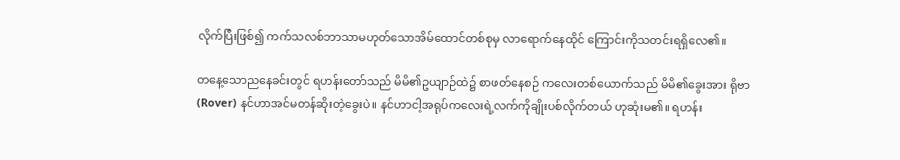လိုက်ပြီးဖြစ်၍ ကက်သလစ်ဘာသာမဟုတ်သောအိမ်ထောင်တစ်စုမှ လာရောက်နေထိုင် ကြောင်းကိုသတင်းရရှိလေ၏။

တနေ့သောညနေခင်းတွင် ရဟန်းတော်သည် မိမိ၏ဥယျာဉ်ထဲ၌ စာဖတ်နေစဉ် ကလေးတစ်ယောက်သည် မိမိ၏ခွေးအား ရိုဗာ(Rover) နင်ဟာအင်မတန်ဆိုးတဲ့ခွေးပဲ။ နင်ဟာငါ့အရုပ်ကလေးရဲ့လက်ကိုချိုးပစ်လိုက်တယ် ဟုဆုံးမ၏။ ရဟန်း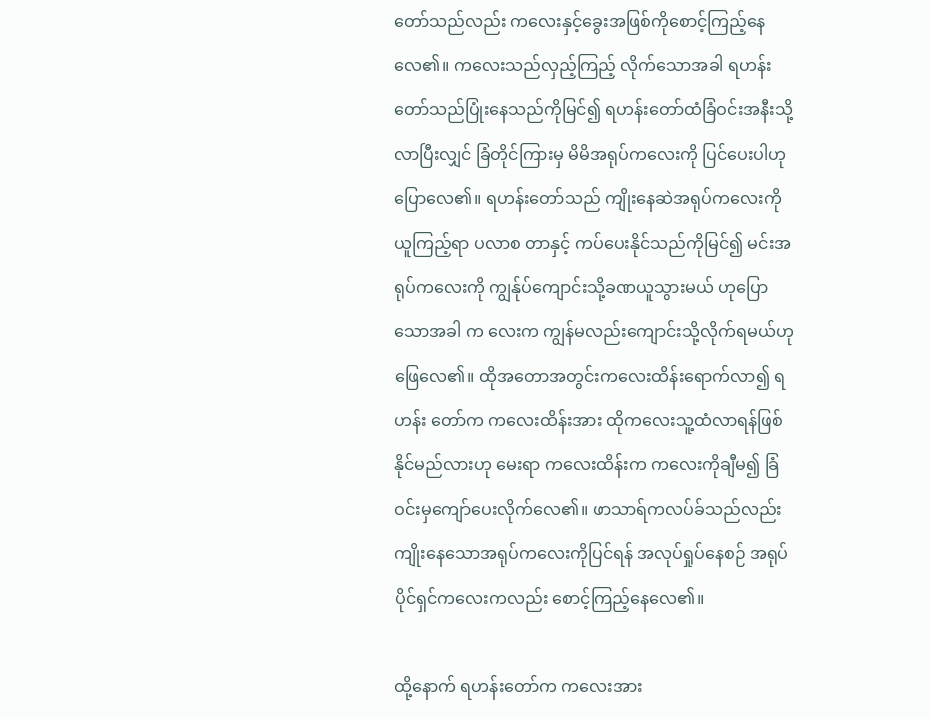တော်သည်လည်း ကလေးနှင့်ခွေးအဖြစ်ကိုစောင့်ကြည့်နေလေ၏။ ကလေးသည်လှည့်ကြည့် လိုက်သောအခါ ရဟန်းတော်သည်ပြုံးနေသည်ကိုမြင်၍ ရဟန်းတော်ထံခြံဝင်းအနီးသို့ လာပြီးလျှင် ခြံတိုင်ကြားမှ မိမိအရုပ်ကလေးကို ပြင်ပေးပါဟုပြောလေ၏။ ရဟန်းတော်သည် ကျိုးနေဆဲအရုပ်ကလေးကို ယူကြည့်ရာ ပလာစ တာနှင့် ကပ်ပေးနိုင်သည်ကိုမြင်၍ မင်းအရုပ်ကလေးကို ကျွန်ုပ်ကျောင်းသို့ခဏယူသွားမယ် ဟုပြောသောအခါ က လေးက ကျွန်မလည်းကျောင်းသို့လိုက်ရမယ်ဟုဖြေလေ၏။ ထိုအတောအတွင်းကလေးထိန်းရောက်လာ၍ ရဟန်း တော်က ကလေးထိန်းအား ထိုကလေးသူ့ထံလာရန်ဖြစ်နိုင်မည်လားဟု မေးရာ ကလေးထိန်းက ကလေးကိုချီမ၍ ခြံ ဝင်းမှကျော်ပေးလိုက်လေ၏။ ဖာသာရ်ကလပ်ခ်သည်လည်း ကျိုးနေသောအရုပ်ကလေးကိုပြင်ရန် အလုပ်ရှုပ်နေစဉ် အရုပ်ပိုင်ရှင်ကလေးကလည်း စောင့်ကြည့်နေလေ၏။

ထို့နောက် ရဟန်းတော်က ကလေးအား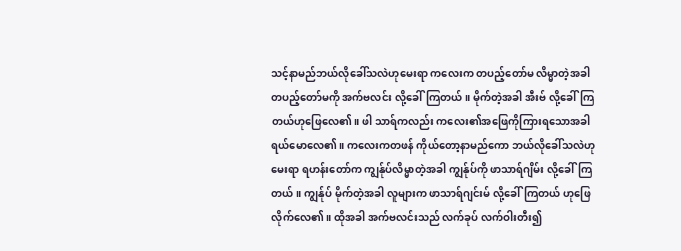သင့်နာမည်ဘယ်လိုခေါ်သလဲဟုမေးရာ ကလေးက တပည့်တော်မ လိမ္မာတဲ့အခါတပည့်တော်မကို အက်ဗလင်း လို့ခေါ်ကြတယ်။ မိုက်တဲ့အခါ အီးဗ် လို့ခေါ်ကြတယ်ဟုဖြေလေ၏။ ဖါ သာရ်ကလည်း ကလေး၏အဖြေကိုကြားရသောအခါ ရယ်မောလေ၏။ ကလေးကတဖန် ကိုယ်တော့နာမည်ကော ဘယ်လိုခေါ်သလဲဟုမေးရာ ရဟန်းတော်က ကျွန်ုပ်လိမ္မာတဲ့အခါ ကျွန်ုပ်ကို ဖာသာရ်ဂျိမ်း လို့ခေါ်ကြတယ်။ ကျွန်ုပ် မိုက်တဲ့အခါ လူများက ဖာသာရ်ဂျင်းမ် လို့ခေါ်ကြတယ် ဟုဖြေလိုက်လေ၏။ ထိုအခါ အက်ဗလင်းသည် လက်ခုပ် လက်ဝါးတီး၍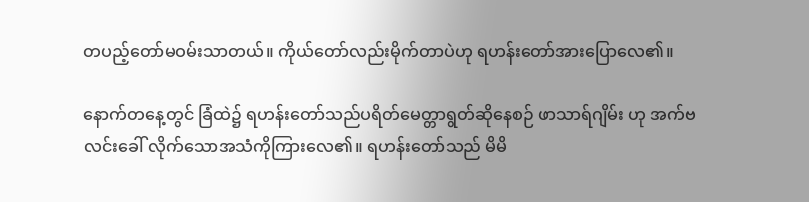တပည့်တော်မဝမ်းသာတယ်။ ကိုယ်တော်လည်းမိုက်တာပဲဟု ရဟန်းတော်အားပြောလေ၏။

နောက်တနေ့တွင် ခြံထဲ၌ ရဟန်းတော်သည်ပရိတ်မေတ္တာရွတ်ဆိုနေစဉ် ဖာသာရ်ဂျိမ်း ဟု အက်ဗလင်းခေါ် လိုက်သောအသံကိုကြားလေ၏။ ရဟန်းတော်သည် မိမိ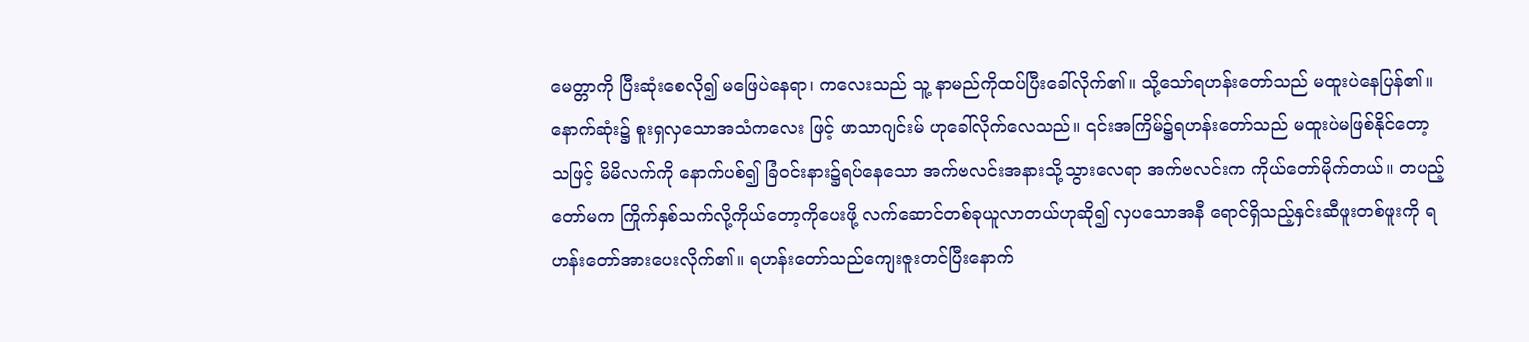မေတ္တာကို ပြီးဆုံးစေလို၍ မဖြေပဲနေရာ၊ ကလေးသည် သူ့ နာမည်ကိုထပ်ပြီးခေါ်လိုက်၏။ သို့သော်ရဟန်းတော်သည် မထူးပဲနေပြန်၏။ နောက်ဆုံး၌ စူးရှလှသောအသံကလေး ဖြင့် ဖာသာဂျင်းမ် ဟုခေါ်လိုက်လေသည်။ ၎င်းအကြိမ်၌ရဟန်းတော်သည် မထူးပဲမဖြစ်နိုင်တော့သဖြင့် မိမိလက်ကို နောက်ပစ်၍ ခြံဝင်းနား၌ရပ်နေသော အက်ဗလင်းအနားသို့သွားလေရာ အက်ဗလင်းက ကိုယ်တော်မိုက်တယ်။ တပည့်တော်မက ကြိုက်နှစ်သက်လို့ကိုယ်တော့ကိုပေးဖို့ လက်ဆောင်တစ်ခုယူလာတယ်ဟုဆို၍ လှပသောအနီ ရောင်ရှိသည့်နှင်းဆီဖူးတစ်ဖူးကို ရဟန်းတော်အားပေးလိုက်၏။ ရဟန်းတော်သည်ကျေးဇူးတင်ပြီးနောက်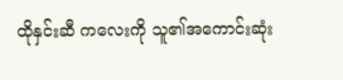ထိုနှင်းဆီ ကလေးကို သူ၏အကောင်းဆုံး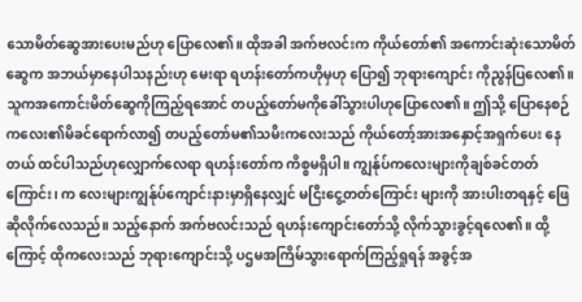သောမိတ်ဆွေအားပေးမည်ဟု ပြောလေ၏။ ထိုအခါ အက်ဗလင်းက ကိုယ်တော်၏ အကောင်းဆုံးသောမိတ်ဆွေက အဘယ်မှာနေပါသနည်းဟု မေးရာ ရဟန်းတော်ကဟိုမှဟု ပြော၍ ဘုရားကျောင်း ကိုညွန်ပြလေ၏။ သူကအကောင်းမိတ်ဆွေကိုကြည့်ရအောင် တပည့်တော်မကိုခေါ်သွားပါဟုပြောလေ၏။ ဤသို့ ပြောနေစဉ် ကလေး၏မိခင်ရောက်လာ၍ တပည့်တော်မ၏သမီးကလေးသည် ကိုယ်တော့်အားအနှောင့်အရှက်ပေး နေတယ် ထင်ပါသည်ဟုလျှောက်လေရာ ရဟန်းတော်က ကိစ္စမရှိပါ။ ကျွန်ုပ်ကလေးများကိုချစ်ခင်တတ်ကြောင်း၊ က လေးများကျွန်ုပ်ကျောင်းနားမှာရှိနေလျှင် မငြီးငွေ့တတ်ကြောင်း များကို အားပါးတရနှင့် ဖြေဆိုလိုက်လေသည်။ သည့်နောက် အက်ဗလင်းသည် ရဟန်းကျောင်းတော်သို့ လိုက်သွားခွင့်ရလေ၏။ ထို့ကြောင့် ထိုကလေးသည် ဘုရားကျောင်းသို့ ပဌမအကြိမ်သွားရောက်ကြည့်ရှုရန် အခွင့်အ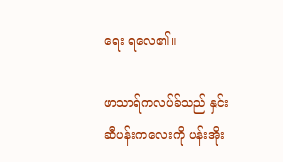ရေး ရလေ၏။

ဖာသာရ်ကလပ်ခ်သည် နှင်းဆီပန်းကလေးကို ပန်းအိုး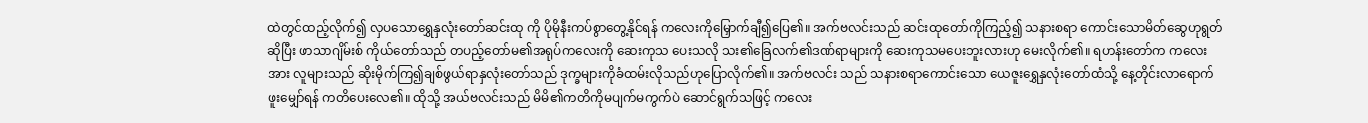ထဲတွင်ထည့်လိုက်၍ လှပသောရွှေနှလုံးတော်ဆင်းထု ကို ပိုမိုနီးကပ်စွာတွေ့နိုင်ရန် ကလေးကိုမြှောက်ချီ၍ပြေ၏။ အက်ဗလင်းသည် ဆင်းထုတော်ကိုကြည့်၍ သနားစရာ ကောင်းသောမိတ်ဆွေဟုရွတ်ဆိုပြီး ဖာသာဂျိမ်းစ် ကိုယ်တော်သည် တပည့်တော်မ၏အရုပ်ကလေးကို ဆေးကုသ ပေးသလို သး၏ခြေလက်၏ဒဏ်ရာများကို ဆေးကုသမပေးဘူးလားဟု မေးလိုက်၏။ ရဟန်းတော်က ကလေးအား လူများသည် ဆိုးမိုက်ကြ၍ချစ်ဖွယ်ရာနှလုံးတော်သည် ဒုက္ခများကိုခံထမ်းလိုသည်ဟုပြောလိုက်၏။ အက်ဗလင်း သည် သနားစရာကောင်းသော ယေဇူးရွှေနှလုံးတော်ထံသို့ နေ့တိုင်းလာရောက်ဖူးမျှော်ရန် ကတိပေးလေ၏။ ထိုသို့ အယ်ဗလင်းသည် မိမိ၏ကတိကိုမပျက်မကွက်ပဲ ဆောင်ရွက်သဖြင့် ကလေး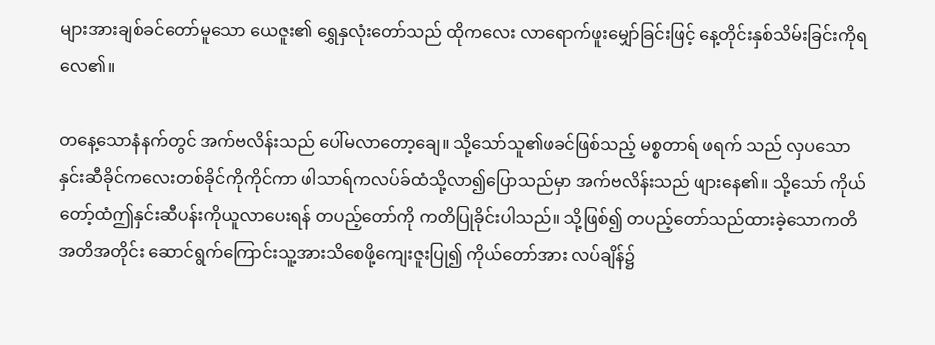များအားချစ်ခင်တော်မူသော ယေဇူး၏ ရွှေနှလုံးတော်သည် ထိုကလေး လာရောက်ဖူးမျှော်ခြင်းဖြင့် နေ့တိုင်းနှစ်သိမ်းခြင်းကိုရလေ၏။

တနေ့သောနံနက်တွင် အက်ဗလိန်းသည် ပေါ်မလာတော့ချေ။ သို့သော်သူ၏ဖခင်ဖြစ်သည့် မစ္စတာရ် ဖရက် သည် လှပသောနှင်းဆီခိုင်ကလေးတစ်ခိုင်ကိုကိုင်ကာ ဖါသာရ်ကလပ်ခ်ထံသို့လာ၍ပြောသည်မှာ အက်ဗလိန်းသည် ဖျားနေ၏။ သို့သော် ကိုယ်တော့်ထံဤနှင်းဆီပန်းကိုယူလာပေးရန် တပည့်တော်ကို ကတိပြုခိုင်းပါသည်။ သို့ဖြစ်၍ တပည့်တော်သည်ထားခဲ့သောကတိအတိအတိုင်း ဆောင်ရွက်ကြောင်းသူ့အားသိစေဖို့ကျေးဇူးပြု၍ ကိုယ်တော်အား လပ်ချိန်၌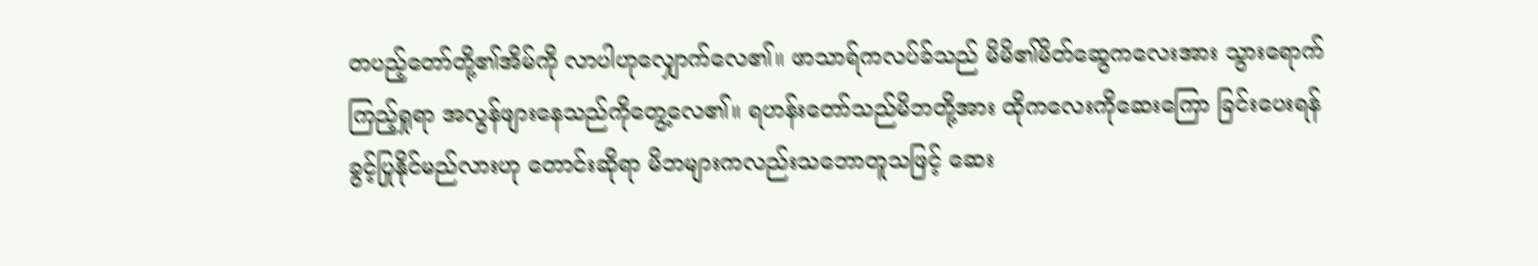တပည့်တော်တို့၏အိမ်ကို လာပါဟုလျှောက်လေ၏။ ဖာသာရ်ကလပ်ခ်သည် မိမိ၏မိတ်ဆွေကလေးအား သွားရောက်ကြည့်ရှုရာ အလွန်ဖျားနေသည်ကိုတွေ့လေ၏။ ရဟန်းတော်သည်မိဘတို့အား ထိုကလေးကိုဆေးကြော ခြင်းပေးရန် ခွင့်ပြုနိုင်မည်လားဟု တောင်းဆိုရာ မိဘများကလည်းသဘောတူသဖြင့် ဆေး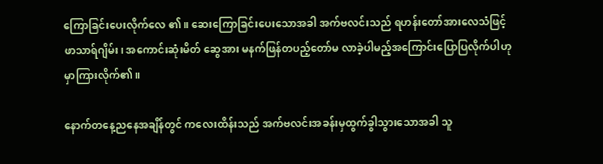ကြောခြင်းပေးလိုက်လေ ၏။ ဆေးကြောခြင်းပေးသောအခါ အက်ဗလင်းသည် ရဟန်းတော်အားလေသံဖြင့် ဖာသာရ်ဂျိမ်း၊ အကောင်းဆုံးမိတ် ဆွေအား မနက်ဖြန်တပည့်တော်မ လာခဲ့ပါမည့်အကြောင်းပြောပြလိုက်ပါဟု မှာကြားလိုက်၏။

နောက်တနေ့ညနေအချိန်တွင် ကလေးထိန်းသည် အက်ဗလင်းအခန်းမှထွက်ခွါသွားသောအခါ သူ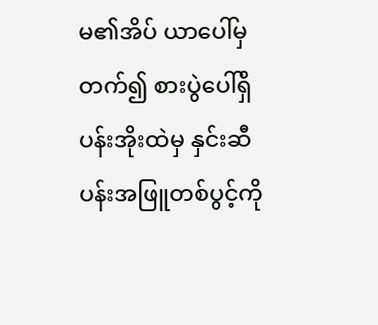မ၏အိပ် ယာပေါ်မှတက်၍ စားပွဲပေါ်ရှိပန်းအိုးထဲမှ နှင်းဆီပန်းအဖြူတစ်ပွင့်ကို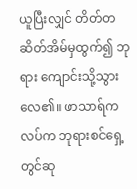ယူပြီးလျှင် တိတ်တဆိတ်အိမ်မှထွက်၍ ဘုရား ကျောင်းသို့သွားလေ၏။ ဖာသာရ်ကလပ်က ဘုရားစင်ရှေ့တွင်ဆု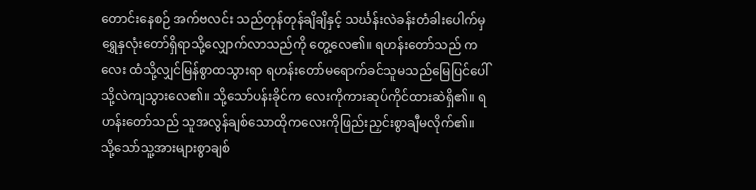တောင်းနေစဉ် အက်ဗလင်း သည်တုန်တုန်ချိချိနှင့် သင်္ဃန်းလဲခန်းတံခါးပေါက်မှ ရွှေနှလုံးတော်ရှိရာသို့လျှောက်လာသည်ကို တွေ့လေ၏။ ရဟန်းတော်သည် ကလေး ထံသို့လျှင်မြန်စွာထသွားရာ ရဟန်းတော်မရောက်ခင်သူမသည်မြေပြင်ပေါ်သို့လဲကျသွားလေ၏။ သို့သော်ပန်းခိုင်က လေးကိုကားဆုပ်ကိုင်ထားဆဲရှိ၏။ ရဟန်းတော်သည် သူအလွန်ချစ်သောထိုကလေးကိုဖြည်းညှင်းစွာချီမလိုက်၏။ သို့သော်သူ့အားများစွာချစ်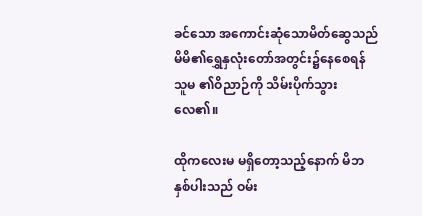ခင်သော အကောင်းဆုံသောမိတ်ဆွေသည် မိမိ၏ရွှေနှလုံးတော်အတွင်း၌နေစေရန် သူမ ၏ဝိညာဉ်ကို သိမ်းပိုက်သွားလေ၏။

ထိုကလေးမ မရှိတော့သည့်နောက် မိဘနှစ်ပါးသည် ဝမ်း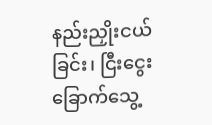နည်းညှိုးငယ်ခြင်း၊ ငြီးငွေးခြောက်သွေ့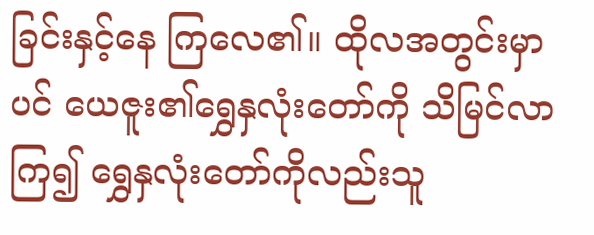ခြင်းနှင့်နေ ကြလေ၏။ ထိုလအတွင်းမှာပင် ယေဇူး၏ရွှေနှလုံးတော်ကို သိမြင်လာကြ၍ ရွှေနှလုံးတော်ကိုလည်းသူ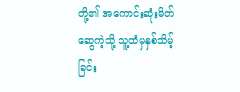တို့၏ အကောင်းဆုံးမိတ်ဆွေကဲ့သို့ သူ့ထံမှနှစ်သိမ့်ခြင်း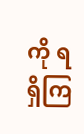ကို ရရှိကြ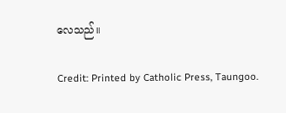လေသည်။

Credit: Printed by Catholic Press, Taungoo.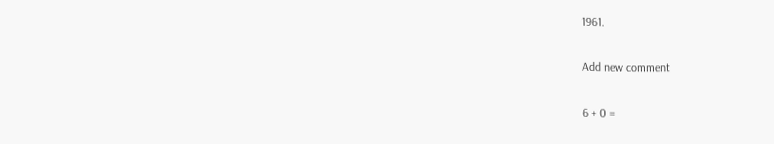1961.

Add new comment

6 + 0 =